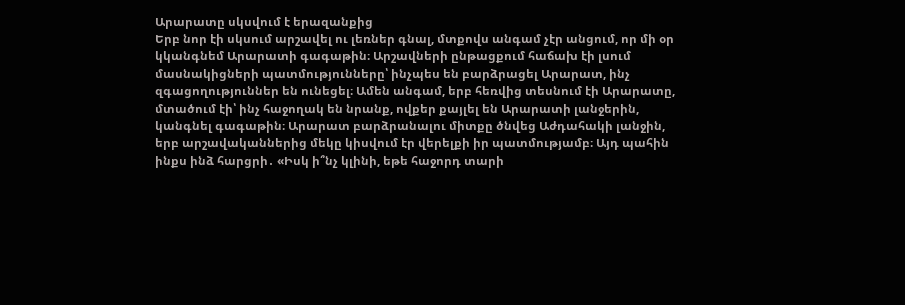Արարատը սկսվում է երազանքից
Երբ նոր էի սկսում արշավել ու լեռներ գնալ, մտքովս անգամ չէր անցում, որ մի օր կկանգնեմ Արարատի գագաթին։ Արշավների ընթացքում հաճախ էի լսում մասնակիցների պատմությունները՝ ինչպես են բարձրացել Արարատ, ինչ զգացողություններ են ունեցել։ Ամեն անգամ, երբ հեռվից տեսնում էի Արարատը, մտածում էի՝ ինչ հաջողակ են նրանք, ովքեր քայլել են Արարատի լանջերին, կանգնել գագաթին։ Արարատ բարձրանալու միտքը ծնվեց Աժդահակի լանջին, երբ արշավականներից մեկը կիսվում էր վերելքի իր պատմությամբ։ Այդ պահին ինքս ինձ հարցրի․ «Իսկ ի՞նչ կլինի, եթե հաջորդ տարի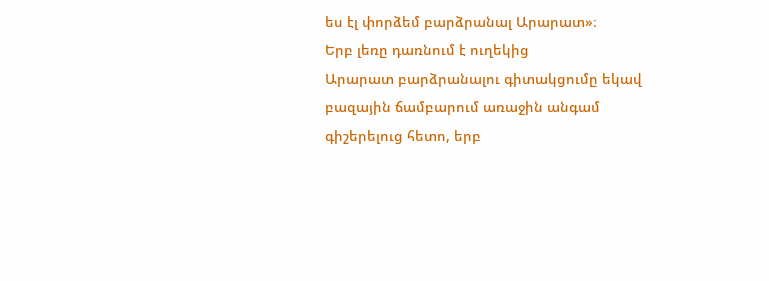ես էլ փորձեմ բարձրանալ Արարատ»։
Երբ լեռը դառնում է ուղեկից
Արարատ բարձրանալու գիտակցումը եկավ բազային ճամբարում առաջին անգամ գիշերելուց հետո, երբ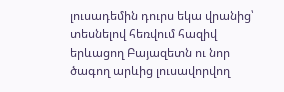լուսադեմին դուրս եկա վրանից՝ տեսնելով հեռվում հազիվ երևացող Բայազետն ու նոր ծագող արևից լուսավորվող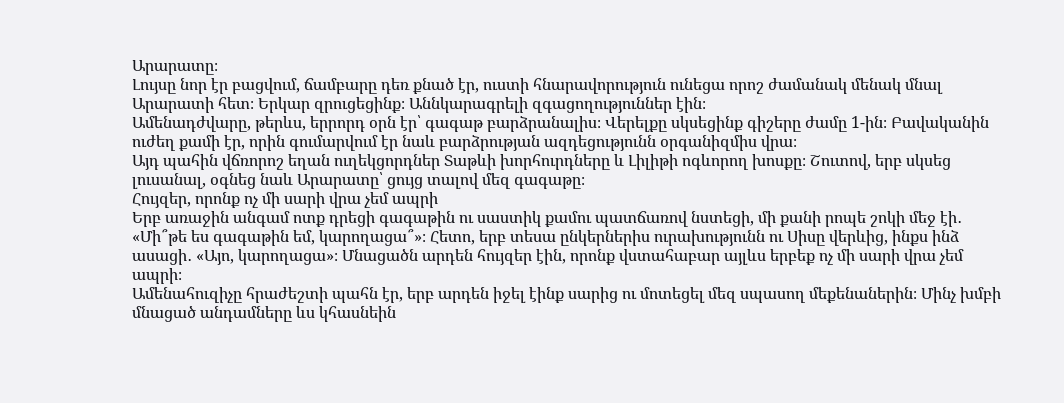Արարատը։
Լույսը նոր էր բացվում, ճամբարը դեռ քնած էր, ուստի հնարավորություն ունեցա որոշ ժամանակ մենակ մնալ Արարատի հետ։ Երկար զրուցեցինք։ Աննկարագրելի զգացողություններ էին։
Ամենադժվարը, թերևս, երրորդ օրն էր՝ գագաթ բարձրանալիս։ Վերելքը սկսեցինք գիշերը ժամը 1-ին։ Բավականին ուժեղ քամի էր, որին գումարվում էր նաև բարձրության ազդեցությունն օրգանիզմիս վրա։
Այդ պահին վճռորոշ եղան ուղեկցորդներ Տաթևի խորհուրդները և Լիլիթի ոգևորող խոսքը։ Շուտով, երբ սկսեց լուսանալ, օգնեց նաև Արարատը՝ ցույց տալով մեզ գագաթը։
Հույզեր, որոնք ոչ մի սարի վրա չեմ ապրի
Երբ առաջին անգամ ոտք դրեցի գագաթին ու սաստիկ քամու պատճառով նստեցի, մի քանի րոպե շոկի մեջ էի․ «Մի՞թե ես գագաթին եմ, կարողացա՞»։ Հետո, երբ տեսա ընկերներիս ուրախությունն ու Սիսը վերևից, ինքս ինձ ասացի․ «Այո, կարողացա»։ Մնացածն արդեն հույզեր էին, որոնք վստահաբար այլևս երբեք ոչ մի սարի վրա չեմ ապրի։
Ամենահուզիչը հրաժեշտի պահն էր, երբ արդեն իջել էինք սարից ու մոտեցել մեզ սպասող մեքենաներին։ Մինչ խմբի մնացած անդամները ևս կհասնեին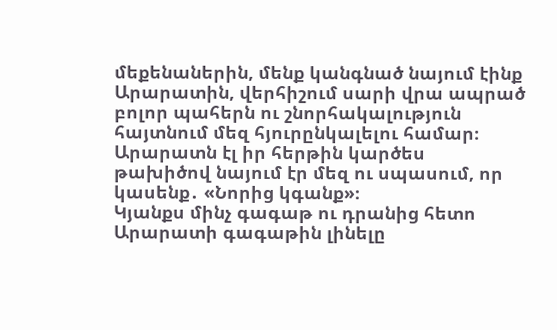մեքենաներին, մենք կանգնած նայում էինք Արարատին, վերհիշում սարի վրա ապրած բոլոր պահերն ու շնորհակալություն հայտնում մեզ հյուրընկալելու համար։ Արարատն էլ իր հերթին կարծես թախիծով նայում էր մեզ ու սպասում, որ կասենք․ «Նորից կգանք»։
Կյանքս մինչ գագաթ ու դրանից հետո
Արարատի գագաթին լինելը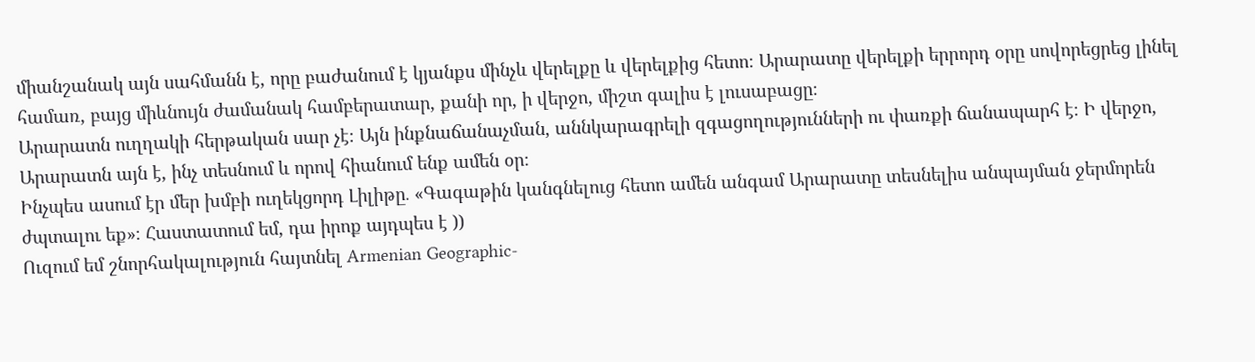միանշանակ այն սահմանն է, որը բաժանում է կյանքս մինչև վերելքը և վերելքից հետո։ Արարատը վերելքի երրորդ օրը սովորեցրեց լինել համառ, բայց միևնույն ժամանակ համբերատար, քանի որ, ի վերջո, միշտ գալիս է լուսաբացը։
Արարատն ուղղակի հերթական սար չէ։ Այն ինքնաճանաչման, աննկարագրելի զգացողությունների ու փառքի ճանապարհ է։ Ի վերջո, Արարատն այն է, ինչ տեսնում և որով հիանում ենք ամեն օր։
Ինչպես ասում էր մեր խմբի ուղեկցորդ Լիլիթը․ «Գագաթին կանգնելուց հետո ամեն անգամ Արարատը տեսնելիս անպայման ջերմորեն ժպտալու եք»։ Հաստատում եմ, դա իրոք այդպես է ))
Ուզում եմ շնորհակալություն հայտնել Armenian Geographic-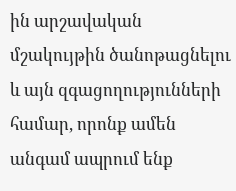ին արշավական մշակույթին ծանոթացնելու և այն զգացողությունների համար, որոնք ամեն անգամ ապրում ենք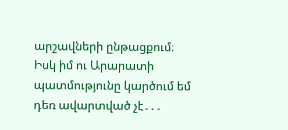արշավների ընթացքում։ Իսկ իմ ու Արարատի պատմությունը կարծում եմ դեռ ավարտված չէ․․․